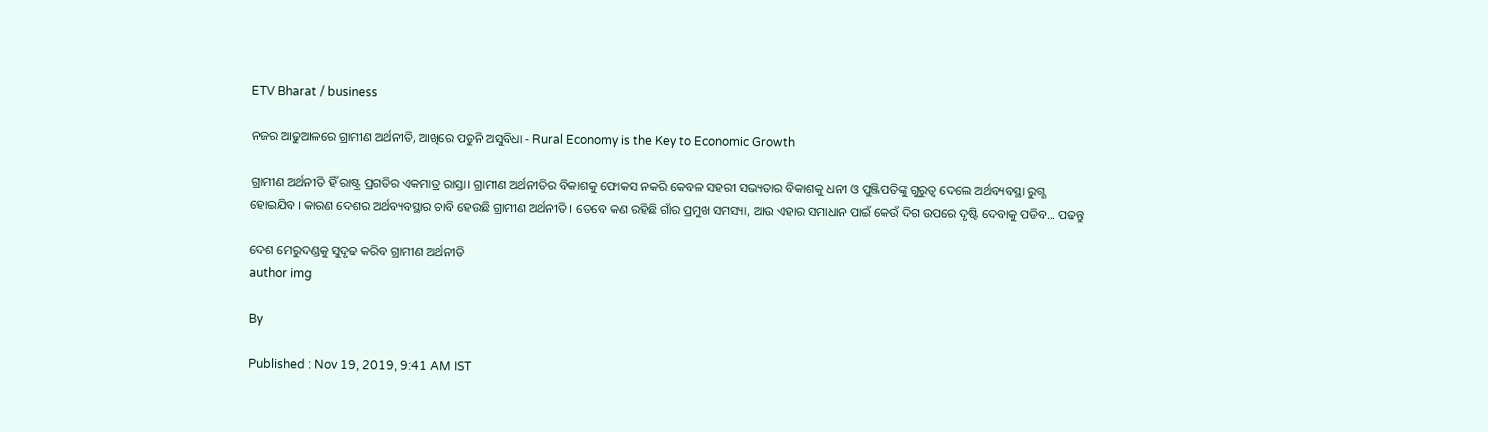ETV Bharat / business

ନଜର ଆଢୁଆଳରେ ଗ୍ରାମୀଣ ଅର୍ଥନୀତି, ଆଖିରେ ପଡୁନି ଅସୁବିଧା - Rural Economy is the Key to Economic Growth

ଗ୍ରାମୀଣ ଅର୍ଥନୀତି ହିଁ ରାଷ୍ଟ୍ର ପ୍ରଗତିର ଏକମାତ୍ର ରାସ୍ତା। ଗ୍ରାମୀଣ ଅର୍ଥନୀତିର ବିକାଶକୁ ଫୋକସ ନକରି କେବଳ ସହରୀ ସଭ୍ୟତାର ବିକାଶକୁ ଧନୀ ଓ ପୁଞ୍ଜିପତିଙ୍କୁ ଗୁରୁତ୍ବ ଦେଲେ ଅର୍ଥବ୍ୟବସ୍ଥା ରୁଗ୍ଣ ହୋଇଯିବ । କାରଣ ଦେଶର ଅର୍ଥବ୍ୟବସ୍ଥାର ଚାବି ହେଉଛି ଗ୍ରାମୀଣ ଅର୍ଥନୀତି । ତେବେ କଣ ରହିଛି ଗାଁର ପ୍ରମୁଖ ସମସ୍ୟା, ଆଉ ଏହାର ସମାଧାନ ପାଇଁ କେଉଁ ଦିଗ ଉପରେ ଦୃଷ୍ଟି ଦେବାକୁ ପଡିବ... ପଢନ୍ତୁ

ଦେଶ ମେରୁଦଣ୍ଡକୁ ସୁଦୃଢ କରିବ ଗ୍ରାମୀଣ ଅର୍ଥନୀତି
author img

By

Published : Nov 19, 2019, 9:41 AM IST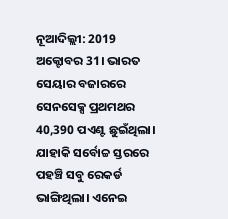ନୂଆଦିଲ୍ଲୀ: 2019 ଅକ୍ଟୋବର 31। ଭାରତ ସେୟାର ବଜାରରେ ସେନସେକ୍ସ ପ୍ରଥମଥର 40,390 ପଏଣ୍ଟ ଛୁଇଁଥିଲା। ଯାହାକି ସର୍ବୋଚ୍ଚ ସ୍ତରରେ ପହଞ୍ଚି ସବୁ ରେକର୍ଡ ଭାଙ୍ଗିଥିଲା। ଏନେଇ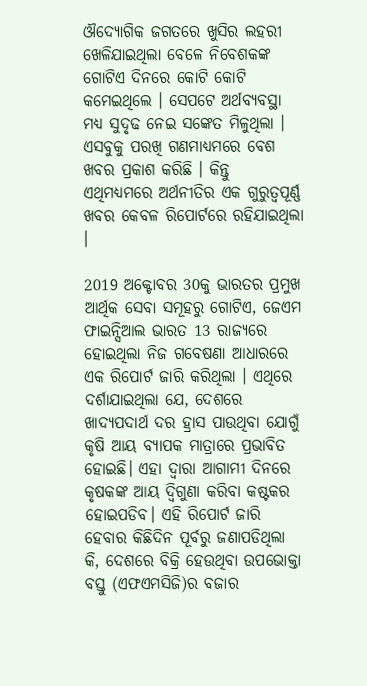ଔଦ୍ୟୋଗିକ ଜଗତରେ ଖୁସିର ଲହରୀ ଖେଳିଯାଇଥିଲା ବେଳେ ନିବେଶକଙ୍କ ଗୋଟିଏ ଦିନରେ କୋଟି କୋଟି କମେଇଥିଲେ । ସେପଟେ ଅର୍ଥବ୍ୟବସ୍ଥା ମଧ୍ୟ ସୁଦୃଢ ନେଇ ସଙ୍କେତ ମିଳୁଥିଲା । ଏସବୁକୁ ପରଖି ଗଣମାଧ୍ୟମରେ ବେଶ ଖବର ପ୍ରକାଶ କରିଛି । କିନ୍ତୁ ଏଥିମଧ୍ୟମରେ ଅର୍ଥନୀତିର ଏକ ଗୁରୁତ୍ବପୂର୍ଣ୍ଣ ଖବର କେବଳ ରିପୋର୍ଟରେ ରହିଯାଇଥିଲା ।

2019 ଅକ୍ଟୋବର 30କୁ ଭାରତର ପ୍ରମୁଖ ଆର୍ଥିକ ସେବା ସମୂହରୁ ଗୋଟିଏ, ଜେଏମ ଫାଇନ୍ସିଆଲ ଭାରତ 13 ରାଜ୍ୟରେ ହୋଇଥିଲା ନିଜ ଗବେଷଣା ଆଧାରରେ ଏକ ରିପୋର୍ଟ ଜାରି କରିଥିଲା । ଏଥିରେ ଦର୍ଶାଯାଇଥିଲା ଯେ, ଦେଶରେ ଖାଦ୍ୟପଦାର୍ଥ ଦର ହ୍ରାସ ପାଉଥିବା ଯୋଗୁଁ କୃଷି ଆୟ ବ୍ୟାପକ ମାତ୍ରାରେ ପ୍ରଭାବିତ ହୋଇଛି। ଏହା ଦ୍ବାରା ଆଗାମୀ ଦିନରେ କୃଷକଙ୍କ ଆୟ ଦ୍ବିଗୁଣା କରିବା କଷ୍ଟକର ହୋଇପଡିବ। ଏହି ରିପୋର୍ଟ ଜାରି ହେବାର କିଛିଦିନ ପୂର୍ବରୁ ଜଣାପଡିଥିଲା କି, ଦେଶରେ ବିକ୍ରି ହେଉଥିବା ଉପଭୋକ୍ତା ବସ୍ତୁ (ଏଫଏମସିଜି)ର ବଜାର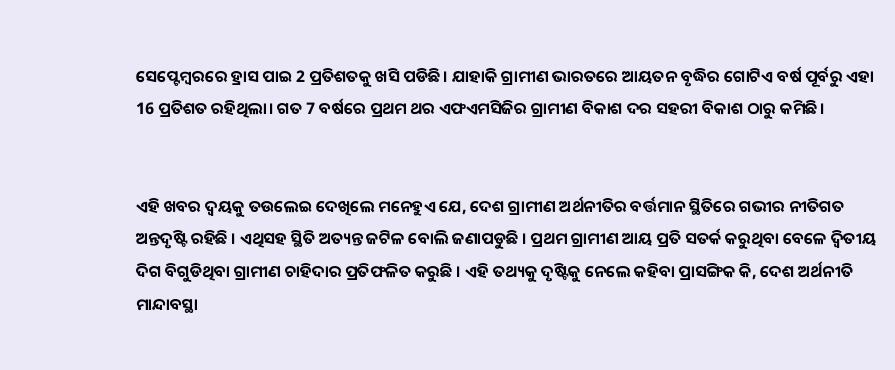ସେପ୍ଟେମ୍ବରରେ ହ୍ରାସ ପାଇ 2 ପ୍ରତିଶତକୁ ଖସି ପଡିଛି। ଯାହାକି ଗ୍ରାମୀଣ ଭାରତରେ ଆୟତନ ବୃଦ୍ଧିର ଗୋଟିଏ ବର୍ଷ ପୂର୍ବରୁ ଏହା 16 ପ୍ରତିଶତ ରହିଥିଲା। ଗତ 7 ବର୍ଷରେ ପ୍ରଥମ ଥର ଏଫଏମସିଜିର ଗ୍ରାମୀଣ ବିକାଶ ଦର ସହରୀ ବିକାଶ ଠାରୁ କମିଛି।


ଏହି ଖବର ଦ୍ବୟକୁ ତଉଲେଇ ଦେଖିଲେ ମନେହୁଏ ଯେ, ଦେଶ ଗ୍ରାମୀଣ ଅର୍ଥନୀତିର ବର୍ତ୍ତମାନ ସ୍ଥିତିରେ ଗଭୀର ନୀତିଗତ ଅନ୍ତଦୃଷ୍ଟି ରହିଛି । ଏଥିସହ ସ୍ଥିତି ଅତ୍ୟନ୍ତ ଜଟିଳ ବୋଲି ଜଣାପଡୁଛି । ପ୍ରଥମ ଗ୍ରାମୀଣ ଆୟ ପ୍ରତି ସତର୍କ କରୁଥିବା ବେଳେ ଦ୍ବିତୀୟ ଦିଗ ବିଗୁଡିଥିବା ଗ୍ରାମୀଣ ଚାହିଦାର ପ୍ରତିଫଳିତ କରୁଛି । ଏହି ତଥ୍ୟକୁ ଦୃଷ୍ଟିକୁ ନେଲେ କହିବା ପ୍ରାସଙ୍ଗିକ କି, ଦେଶ ଅର୍ଥନୀତି ମାନ୍ଦାବସ୍ଥା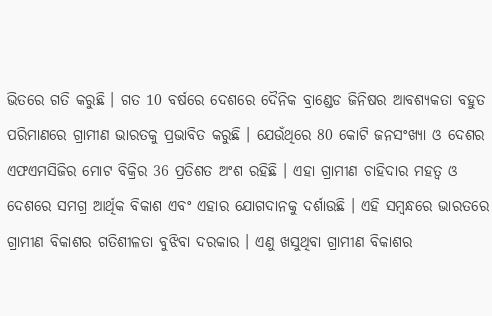ଭିତରେ ଗତି କରୁଛି । ଗତ 10 ବର୍ଷରେ ଦେଶରେ ଦୈନିକ ବ୍ରାଣ୍ଡେଡ ଜିନିଷର ଆବଶ୍ୟକତା ବହୁତ ପରିମାଣରେ ଗ୍ରାମୀଣ ଭାରତକୁ ପ୍ରଭାବିତ କରୁଛି । ଯେଉଁଥିରେ 80 କୋଟି ଜନସଂଖ୍ୟା ଓ ଦେଶର ଏଫଏମସିଜିର ମୋଟ ବିକ୍ରିର 36 ପ୍ରତିଶତ ଅଂଶ ରହିଛି । ଏହା ଗ୍ରାମୀଣ ଚାହିଦାର ମହତ୍ବ ଓ ଦେଶରେ ସମଗ୍ର ଆର୍ଥିକ ବିକାଶ ଏବଂ ଏହାର ଯୋଗଦାନକୁ ଦର୍ଶାଉଛି । ଏହି ସମ୍ବନ୍ଧରେ ଭାରତରେ ଗ୍ରାମୀଣ ବିକାଶର ଗତିଶୀଳତା ବୁଝିବା ଦରକାର । ଏଣୁ ଖସୁଥିବା ଗ୍ରାମୀଣ ବିକାଶର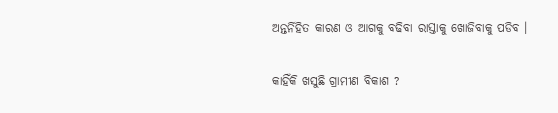ଅନ୍ତର୍ନିହିତ କାରଣ ଓ ଆଗକୁ ବଢିବା ରାସ୍ତାକୁ ଖୋଜିବାକୁ ପଡିବ ।

କାହିଁକି ଖସୁଛି ଗ୍ରାମୀଣ ବିକାଶ ?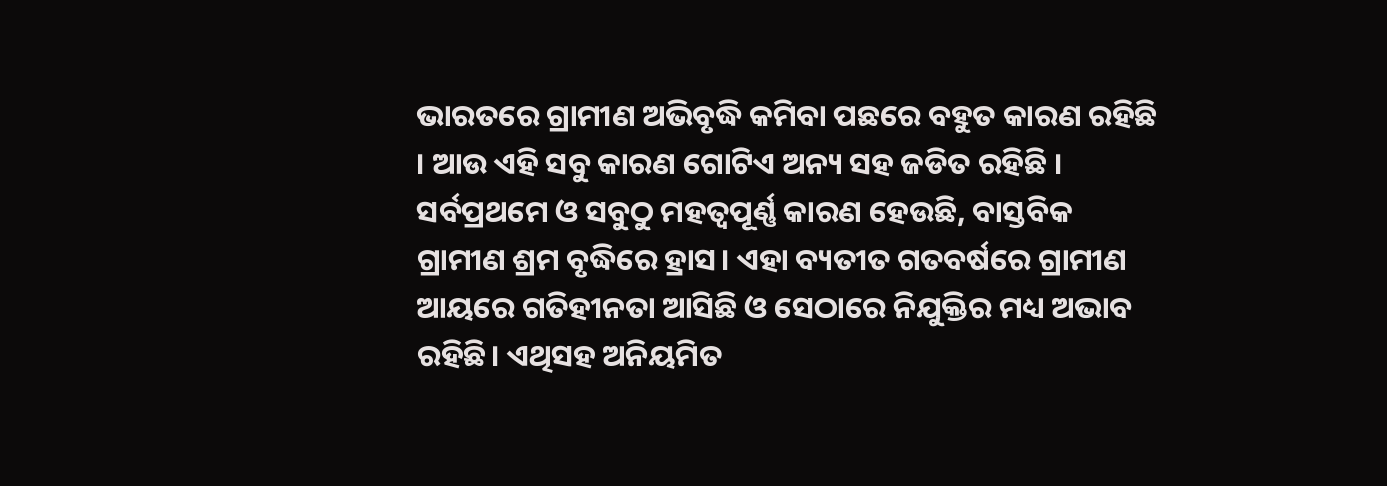ଭାରତରେ ଗ୍ରାମୀଣ ଅଭିବୃଦ୍ଧି କମିବା ପଛରେ ବହୁତ କାରଣ ରହିଛି । ଆଉ ଏହି ସବୁ କାରଣ ଗୋଟିଏ ଅନ୍ୟ ସହ ଜଡିତ ରହିଛି । ସର୍ବପ୍ରଥମେ ଓ ସବୁଠୁ ମହତ୍ବପୂର୍ଣ୍ଣ କାରଣ ହେଉଛି, ବାସ୍ତବିକ ଗ୍ରାମୀଣ ଶ୍ରମ ବୃଦ୍ଧିରେ ହ୍ରାସ। ଏହା ବ୍ୟତୀତ ଗତବର୍ଷରେ ଗ୍ରାମୀଣ ଆୟରେ ଗତିହୀନତା ଆସିଛି ଓ ସେଠାରେ ନିଯୁକ୍ତିର ମଧ୍ୟ ଅଭାବ ରହିଛି। ଏଥିସହ ଅନିୟମିତ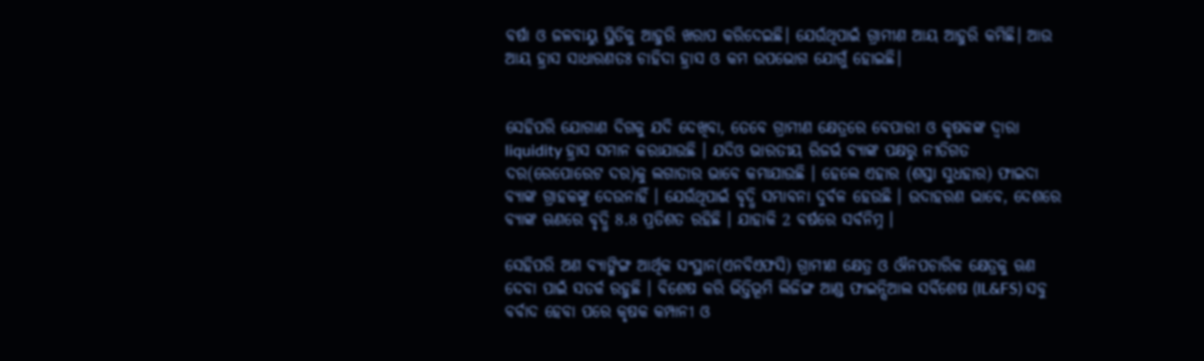ବର୍ଷା ଓ ଜଳବାୟୁ ସ୍ଥିତିକୁ ଆହୁରି ଖରାପ କରିଦେଇଛି। ଯେଉଁଥିପାଇଁ ଗ୍ରାମୀଣ ଆୟ ଆହୁରି କମିଛି। ଆଉ ଆୟ ହ୍ରାସ ସାଧାରଣତଃ ଚାହିଦା ହ୍ରାସ ଓ କମ ଉପଭୋଗ ଯୋଗୁଁ ହୋଇଛି।


ସେହିପରି ଯୋଗାଣ ଦିଗକୁ ଯଦି ଦେଖିବା, ତେବେ ଗ୍ରାମୀଣ କ୍ଷେତ୍ରରେ ବେପାରୀ ଓ କୃଷକଙ୍କ ଦ୍ବାରା liquidity ହ୍ରାସ ସମାନ କରାଯାଉଛି । ଯଦିଓ ଭାରତୀୟ ରିଜର୍ଭ ବ୍ୟାଙ୍କ ପକ୍ଷରୁ ନୀତିଗତ ଦର(ରେପୋରେଟ ଦର)କୁ ଲଗାତାର ଭାବେ କମାଯାଉଛି । ହେଲେ ଏହାର (ଶସ୍ତା ସୁଧହାର) ଫାଇଦା ବ୍ୟାଙ୍କ ଗ୍ରାହକଙ୍କୁ ଦେଉନାହିଁ । ଯେଉଁଥିପାଇଁ ବୃଦ୍ଧି ସମ୍ଭାବନା ଦୁର୍ବଳ ହେଉଛି । ଉଦାହରଣ ଭାବେ, ଦେଶରେ ବ୍ୟାଙ୍କ ଋଣରେ ବୃଦ୍ଧି 8.8 ପ୍ରତିଶତ ରହିଛି । ଯାହାକି 2 ବର୍ଷରେ ସର୍ବନିମ୍ନ ।

ସେହିପରି ଅଣ ବ୍ୟାଙ୍କିଙ୍ଗ ଆର୍ଥିକ ସଂସ୍ଥାନ(ଏନବିଏଫସି) ଗ୍ରାମୀଣ କ୍ଷେତ୍ର ଓ ଔନପଚାରିକ କ୍ଷେତ୍ରକୁ ଋଣ ଦେବା ପାଇଁ ସତର୍କ ରହୁଛି । ବିଶେଷ କରି ଭିତ୍ତିଭୂମି ଲିଜିଙ୍ଗ ଆଣ୍ଡ ଫାଇନ୍ସିଆଲ ସର୍ବିଶେଷ (IL&FS) ସବୁ ବର୍ବାଦ ହେବା ପରେ କୃଷକ କମ୍ପାନୀ ଓ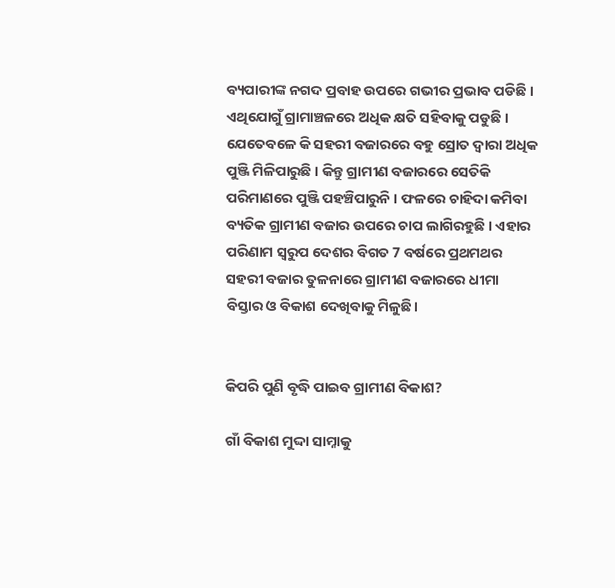ବ୍ୟପାରୀଙ୍କ ନଗଦ ପ୍ରବାହ ଉପରେ ଗଭୀର ପ୍ରଭାବ ପଡିଛି । ଏଥିଯୋଗୁଁ ଗ୍ରାମାଞ୍ଚଳରେ ଅଧିକ କ୍ଷତି ସହିବାକୁ ପଡୁଛି । ଯେତେବଳେ କି ସହରୀ ବଜାରରେ ବହୁ ସ୍ରୋତ ଦ୍ବାରା ଅଧିକ ପୁଞ୍ଜି ମିଳିପାରୁଛି । କିନ୍ତୁ ଗ୍ରାମୀଣ ବଜାରରେ ସେତିକି ପରିମାଣରେ ପୁଞ୍ଜି ପହଞ୍ଚିପାରୁନି । ଫଳରେ ଚାହିଦା କମିବା ବ୍ୟତିକ ଗ୍ରାମୀଣ ବଜାର ଉପରେ ଚାପ ଲାଗିରହୁଛି । ଏହାର ପରିଣାମ ସ୍ବରୁପ ଦେଶର ବିଗତ 7 ବର୍ଷରେ ପ୍ରଥମଥର ସହରୀ ବଜାର ତୁଳନାରେ ଗ୍ରାମୀଣ ବଜାରରେ ଧୀମା ବିସ୍ତାର ଓ ବିକାଶ ଦେଖିବାକୁ ମିଳୁଛି।


କିପରି ପୁଣି ବୃଦ୍ଧି ପାଇବ ଗ୍ରାମୀଣ ବିକାଶ?

ଗାଁ ବିକାଶ ମୁଦ୍ଦା ସାମ୍ନାକୁ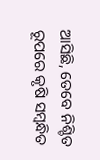ଆସିଛି, ତେବେ ନିଶ୍ଚିତ ରୂପରେ କୃଷି ସମ୍ବନ୍ଧିତ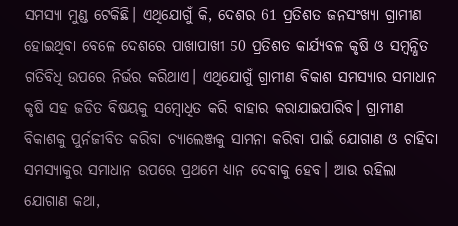ସମସ୍ୟା ମୁଣ୍ଡ ଟେକିଛି। ଏଥିଯୋଗୁଁ କି, ଦେଶର 61 ପ୍ରତିଶତ ଜନସଂଖ୍ୟା ଗ୍ରାମୀଣ ହୋଇଥିବା ବେଳେ ଦେଶରେ ପାଖାପାଖୀ 50 ପ୍ରତିଶତ କାର୍ଯ୍ୟବଳ କୃଷି ଓ ସମ୍ବନ୍ଧିତ ଗତିବିଧି ଉପରେ ନିର୍ଭର କରିଥାଏ। ଏଥିଯୋଗୁଁ ଗ୍ରାମୀଣ ବିକାଶ ସମସ୍ୟାର ସମାଧାନ କୃଷି ସହ ଜଡିତ ବିଷୟକୁ ସମ୍ବୋଧିତ କରି ବାହାର କରାଯାଇପାରିବ। ଗ୍ରାମୀଣ ବିକାଶକୁ ପୁର୍ନଜୀବିତ କରିବା ଚ୍ୟାଲେଞ୍ଜକୁ ସାମନା କରିବା ପାଇଁ ଯୋଗାଣ ଓ ଚାହିଦା ସମସ୍ୟାକୁର ସମାଧାନ ଉପରେ ପ୍ରଥମେ ଧ୍ୟାନ ଦେବାକୁ ହେବ। ଆଉ ରହିଲା ଯୋଗାଣ କଥା,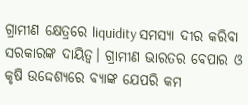ଗ୍ରାମୀଣ କ୍ଷେତ୍ରରେ liquidity ସମସ୍ୟା ଦୀର କରିବା ସରକାରଙ୍କ ଦାୟିତ୍ବ। ଗ୍ରାମୀଣ ଭାରତର ବେପାର ଓ କୃଷି ଉଦ୍ଦେଶ୍ୟରେ ବ୍ୟାଙ୍କ ଯେପରି କମ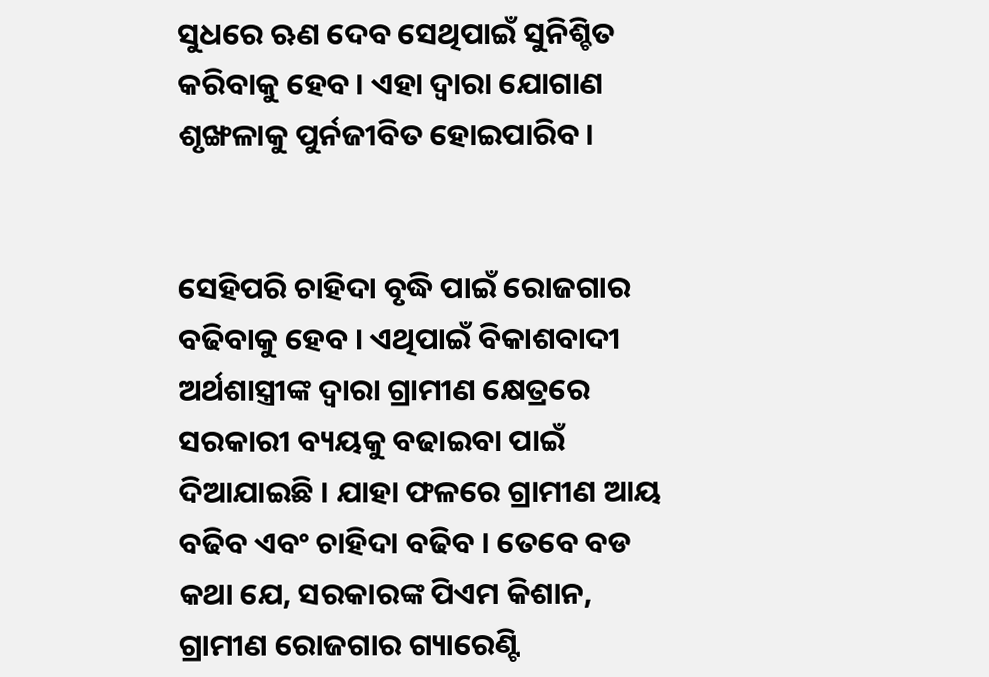ସୁଧରେ ଋଣ ଦେବ ସେଥିପାଇଁ ସୁନିଶ୍ଚିତ କରିବାକୁ ହେବ। ଏହା ଦ୍ବାରା ଯୋଗାଣ ଶୃଙ୍ଖଳାକୁ ପୁର୍ନଜୀବିତ ହୋଇପାରିବ।


ସେହିପରି ଚାହିଦା ବୃଦ୍ଧି ପାଇଁ ରୋଜଗାର ବଢିବାକୁ ହେବ । ଏଥିପାଇଁ ବିକାଶବାଦୀ ଅର୍ଥଶାସ୍ତ୍ରୀଙ୍କ ଦ୍ବାରା ଗ୍ରାମୀଣ କ୍ଷେତ୍ରରେ ସରକାରୀ ବ୍ୟୟକୁ ବଢାଇବା ପାଇଁ ଦିଆଯାଇଛି । ଯାହା ଫଳରେ ଗ୍ରାମୀଣ ଆୟ ବଢିବ ଏବଂ ଚାହିଦା ବଢିବ । ତେବେ ବଡ କଥା ଯେ, ସରକାରଙ୍କ ପିଏମ କିଶାନ, ଗ୍ରାମୀଣ ରୋଜଗାର ଗ୍ୟାରେଣ୍ଟି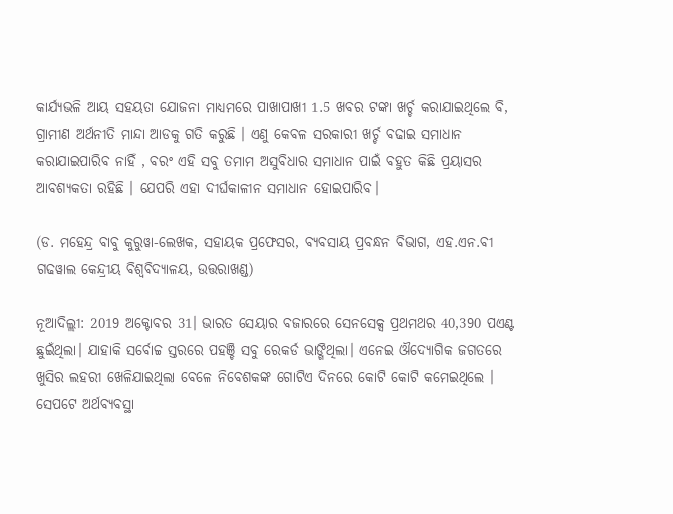କାର୍ଯ୍ୟଭଳି ଆୟ ସହୟତା ଯୋଜନା ମାଧ୍ୟମରେ ପାଖାପାଖୀ 1.5 ଖବର ଟଙ୍କା ଖର୍ଚ୍ଚ କରାଯାଇଥିଲେ ବି, ଗ୍ରାମୀଣ ଅର୍ଥନୀତି ମାନ୍ଦା ଆଡକୁ ଗତି କରୁଛି । ଏଣୁ କେବଳ ସରକାରୀ ଖର୍ଚ୍ଚ ବଢାଇ ସମାଧାନ କରାଯାଇପାରିବ ନାହିଁ , ବରଂ ଏହି ସବୁ ତମାମ ଅସୁବିଧାର ସମାଧାନ ପାଇଁ ବହୁତ କିଛି ପ୍ରୟାସର ଆବଶ୍ୟକତା ରହିଛି । ଯେପରି ଏହା ଦୀର୍ଘକାଳୀନ ସମାଧାନ ହୋଇପାରିବ।

(ଡ. ମହେନ୍ଦ୍ର ବାବୁ କୁରୁୱା-ଲେଖକ, ସହାୟକ ପ୍ରଫେସର, ବ୍ୟବସାୟ ପ୍ରବନ୍ଧନ ବିଭାଗ, ଏହ.ଏନ.ବୀ ଗଢୱାଲ କେନ୍ଦ୍ରୀୟ ବିଶ୍ବବିଦ୍ୟାଳୟ, ଉତ୍ତରାଖଣ୍ଡ)

ନୂଆଦିଲ୍ଲୀ: 2019 ଅକ୍ଟୋବର 31। ଭାରତ ସେୟାର ବଜାରରେ ସେନସେକ୍ସ ପ୍ରଥମଥର 40,390 ପଏଣ୍ଟ ଛୁଇଁଥିଲା। ଯାହାକି ସର୍ବୋଚ୍ଚ ସ୍ତରରେ ପହଞ୍ଚି ସବୁ ରେକର୍ଡ ଭାଙ୍ଗିଥିଲା। ଏନେଇ ଔଦ୍ୟୋଗିକ ଜଗତରେ ଖୁସିର ଲହରୀ ଖେଳିଯାଇଥିଲା ବେଳେ ନିବେଶକଙ୍କ ଗୋଟିଏ ଦିନରେ କୋଟି କୋଟି କମେଇଥିଲେ । ସେପଟେ ଅର୍ଥବ୍ୟବସ୍ଥା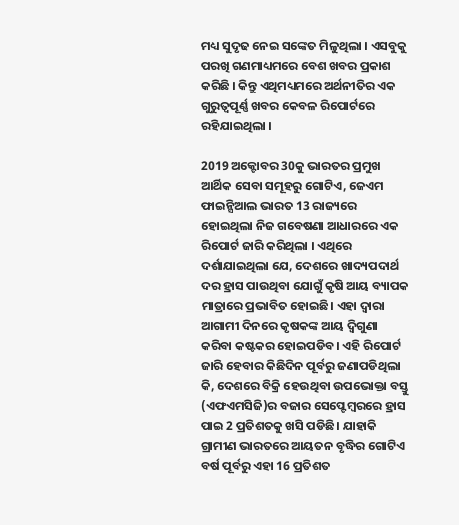ମଧ୍ୟ ସୁଦୃଢ ନେଇ ସଙ୍କେତ ମିଳୁଥିଲା । ଏସବୁକୁ ପରଖି ଗଣମାଧ୍ୟମରେ ବେଶ ଖବର ପ୍ରକାଶ କରିଛି । କିନ୍ତୁ ଏଥିମଧ୍ୟମରେ ଅର୍ଥନୀତିର ଏକ ଗୁରୁତ୍ବପୂର୍ଣ୍ଣ ଖବର କେବଳ ରିପୋର୍ଟରେ ରହିଯାଇଥିଲା ।

2019 ଅକ୍ଟୋବର 30କୁ ଭାରତର ପ୍ରମୁଖ ଆର୍ଥିକ ସେବା ସମୂହରୁ ଗୋଟିଏ, ଜେଏମ ଫାଇନ୍ସିଆଲ ଭାରତ 13 ରାଜ୍ୟରେ ହୋଇଥିଲା ନିଜ ଗବେଷଣା ଆଧାରରେ ଏକ ରିପୋର୍ଟ ଜାରି କରିଥିଲା । ଏଥିରେ ଦର୍ଶାଯାଇଥିଲା ଯେ, ଦେଶରେ ଖାଦ୍ୟପଦାର୍ଥ ଦର ହ୍ରାସ ପାଉଥିବା ଯୋଗୁଁ କୃଷି ଆୟ ବ୍ୟାପକ ମାତ୍ରାରେ ପ୍ରଭାବିତ ହୋଇଛି। ଏହା ଦ୍ବାରା ଆଗାମୀ ଦିନରେ କୃଷକଙ୍କ ଆୟ ଦ୍ବିଗୁଣା କରିବା କଷ୍ଟକର ହୋଇପଡିବ। ଏହି ରିପୋର୍ଟ ଜାରି ହେବାର କିଛିଦିନ ପୂର୍ବରୁ ଜଣାପଡିଥିଲା କି, ଦେଶରେ ବିକ୍ରି ହେଉଥିବା ଉପଭୋକ୍ତା ବସ୍ତୁ (ଏଫଏମସିଜି)ର ବଜାର ସେପ୍ଟେମ୍ବରରେ ହ୍ରାସ ପାଇ 2 ପ୍ରତିଶତକୁ ଖସି ପଡିଛି। ଯାହାକି ଗ୍ରାମୀଣ ଭାରତରେ ଆୟତନ ବୃଦ୍ଧିର ଗୋଟିଏ ବର୍ଷ ପୂର୍ବରୁ ଏହା 16 ପ୍ରତିଶତ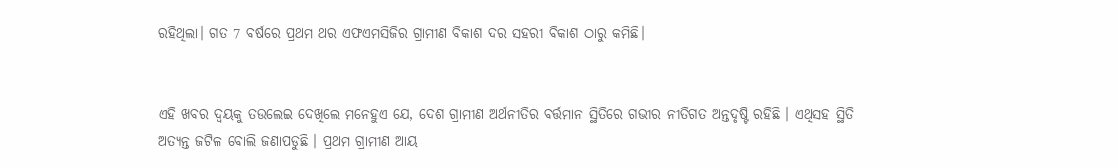ରହିଥିଲା। ଗତ 7 ବର୍ଷରେ ପ୍ରଥମ ଥର ଏଫଏମସିଜିର ଗ୍ରାମୀଣ ବିକାଶ ଦର ସହରୀ ବିକାଶ ଠାରୁ କମିଛି।


ଏହି ଖବର ଦ୍ବୟକୁ ତଉଲେଇ ଦେଖିଲେ ମନେହୁଏ ଯେ, ଦେଶ ଗ୍ରାମୀଣ ଅର୍ଥନୀତିର ବର୍ତ୍ତମାନ ସ୍ଥିତିରେ ଗଭୀର ନୀତିଗତ ଅନ୍ତଦୃଷ୍ଟି ରହିଛି । ଏଥିସହ ସ୍ଥିତି ଅତ୍ୟନ୍ତ ଜଟିଳ ବୋଲି ଜଣାପଡୁଛି । ପ୍ରଥମ ଗ୍ରାମୀଣ ଆୟ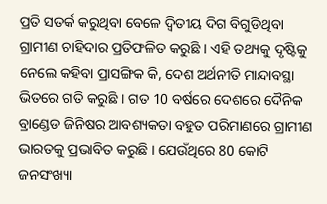ପ୍ରତି ସତର୍କ କରୁଥିବା ବେଳେ ଦ୍ବିତୀୟ ଦିଗ ବିଗୁଡିଥିବା ଗ୍ରାମୀଣ ଚାହିଦାର ପ୍ରତିଫଳିତ କରୁଛି । ଏହି ତଥ୍ୟକୁ ଦୃଷ୍ଟିକୁ ନେଲେ କହିବା ପ୍ରାସଙ୍ଗିକ କି, ଦେଶ ଅର୍ଥନୀତି ମାନ୍ଦାବସ୍ଥା ଭିତରେ ଗତି କରୁଛି । ଗତ 10 ବର୍ଷରେ ଦେଶରେ ଦୈନିକ ବ୍ରାଣ୍ଡେଡ ଜିନିଷର ଆବଶ୍ୟକତା ବହୁତ ପରିମାଣରେ ଗ୍ରାମୀଣ ଭାରତକୁ ପ୍ରଭାବିତ କରୁଛି । ଯେଉଁଥିରେ 80 କୋଟି ଜନସଂଖ୍ୟା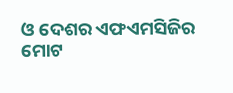ଓ ଦେଶର ଏଫଏମସିଜିର ମୋଟ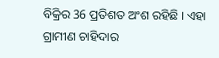ବିକ୍ରିର 36 ପ୍ରତିଶତ ଅଂଶ ରହିଛି । ଏହା ଗ୍ରାମୀଣ ଚାହିଦାର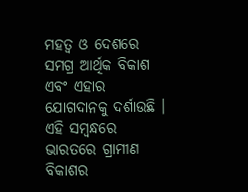ମହତ୍ବ ଓ ଦେଶରେ ସମଗ୍ର ଆର୍ଥିକ ବିକାଶ ଏବଂ ଏହାର ଯୋଗଦାନକୁ ଦର୍ଶାଉଛି । ଏହି ସମ୍ବନ୍ଧରେ ଭାରତରେ ଗ୍ରାମୀଣ ବିକାଶର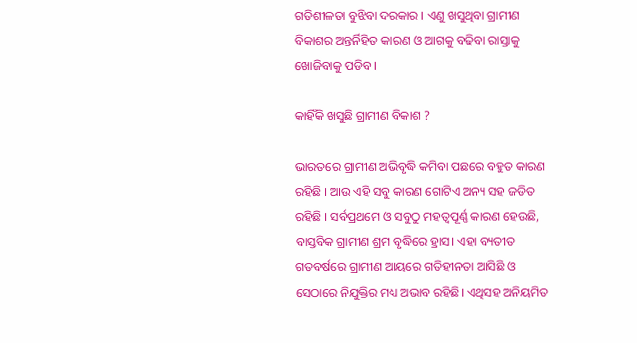ଗତିଶୀଳତା ବୁଝିବା ଦରକାର । ଏଣୁ ଖସୁଥିବା ଗ୍ରାମୀଣ ବିକାଶର ଅନ୍ତର୍ନିହିତ କାରଣ ଓ ଆଗକୁ ବଢିବା ରାସ୍ତାକୁ ଖୋଜିବାକୁ ପଡିବ ।

କାହିଁକି ଖସୁଛି ଗ୍ରାମୀଣ ବିକାଶ ?

ଭାରତରେ ଗ୍ରାମୀଣ ଅଭିବୃଦ୍ଧି କମିବା ପଛରେ ବହୁତ କାରଣ ରହିଛି । ଆଉ ଏହି ସବୁ କାରଣ ଗୋଟିଏ ଅନ୍ୟ ସହ ଜଡିତ ରହିଛି । ସର୍ବପ୍ରଥମେ ଓ ସବୁଠୁ ମହତ୍ବପୂର୍ଣ୍ଣ କାରଣ ହେଉଛି, ବାସ୍ତବିକ ଗ୍ରାମୀଣ ଶ୍ରମ ବୃଦ୍ଧିରେ ହ୍ରାସ। ଏହା ବ୍ୟତୀତ ଗତବର୍ଷରେ ଗ୍ରାମୀଣ ଆୟରେ ଗତିହୀନତା ଆସିଛି ଓ ସେଠାରେ ନିଯୁକ୍ତିର ମଧ୍ୟ ଅଭାବ ରହିଛି। ଏଥିସହ ଅନିୟମିତ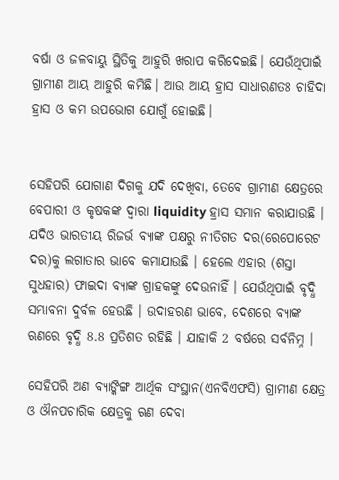ବର୍ଷା ଓ ଜଳବାୟୁ ସ୍ଥିତିକୁ ଆହୁରି ଖରାପ କରିଦେଇଛି। ଯେଉଁଥିପାଇଁ ଗ୍ରାମୀଣ ଆୟ ଆହୁରି କମିଛି। ଆଉ ଆୟ ହ୍ରାସ ସାଧାରଣତଃ ଚାହିଦା ହ୍ରାସ ଓ କମ ଉପଭୋଗ ଯୋଗୁଁ ହୋଇଛି।


ସେହିପରି ଯୋଗାଣ ଦିଗକୁ ଯଦି ଦେଖିବା, ତେବେ ଗ୍ରାମୀଣ କ୍ଷେତ୍ରରେ ବେପାରୀ ଓ କୃଷକଙ୍କ ଦ୍ବାରା liquidity ହ୍ରାସ ସମାନ କରାଯାଉଛି । ଯଦିଓ ଭାରତୀୟ ରିଜର୍ଭ ବ୍ୟାଙ୍କ ପକ୍ଷରୁ ନୀତିଗତ ଦର(ରେପୋରେଟ ଦର)କୁ ଲଗାତାର ଭାବେ କମାଯାଉଛି । ହେଲେ ଏହାର (ଶସ୍ତା ସୁଧହାର) ଫାଇଦା ବ୍ୟାଙ୍କ ଗ୍ରାହକଙ୍କୁ ଦେଉନାହିଁ । ଯେଉଁଥିପାଇଁ ବୃଦ୍ଧି ସମ୍ଭାବନା ଦୁର୍ବଳ ହେଉଛି । ଉଦାହରଣ ଭାବେ, ଦେଶରେ ବ୍ୟାଙ୍କ ଋଣରେ ବୃଦ୍ଧି 8.8 ପ୍ରତିଶତ ରହିଛି । ଯାହାକି 2 ବର୍ଷରେ ସର୍ବନିମ୍ନ ।

ସେହିପରି ଅଣ ବ୍ୟାଙ୍କିଙ୍ଗ ଆର୍ଥିକ ସଂସ୍ଥାନ(ଏନବିଏଫସି) ଗ୍ରାମୀଣ କ୍ଷେତ୍ର ଓ ଔନପଚାରିକ କ୍ଷେତ୍ରକୁ ଋଣ ଦେବା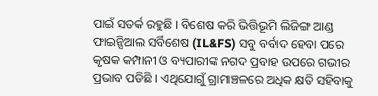ପାଇଁ ସତର୍କ ରହୁଛି । ବିଶେଷ କରି ଭିତ୍ତିଭୂମି ଲିଜିଙ୍ଗ ଆଣ୍ଡ ଫାଇନ୍ସିଆଲ ସର୍ବିଶେଷ (IL&FS) ସବୁ ବର୍ବାଦ ହେବା ପରେ କୃଷକ କମ୍ପାନୀ ଓ ବ୍ୟପାରୀଙ୍କ ନଗଦ ପ୍ରବାହ ଉପରେ ଗଭୀର ପ୍ରଭାବ ପଡିଛି । ଏଥିଯୋଗୁଁ ଗ୍ରାମାଞ୍ଚଳରେ ଅଧିକ କ୍ଷତି ସହିବାକୁ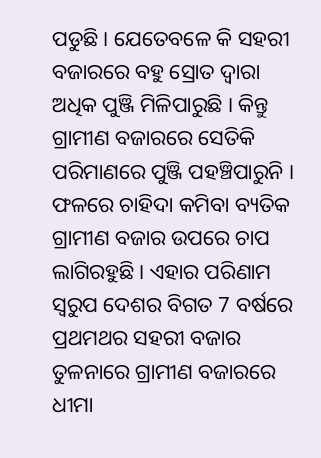ପଡୁଛି । ଯେତେବଳେ କି ସହରୀ ବଜାରରେ ବହୁ ସ୍ରୋତ ଦ୍ବାରା ଅଧିକ ପୁଞ୍ଜି ମିଳିପାରୁଛି । କିନ୍ତୁ ଗ୍ରାମୀଣ ବଜାରରେ ସେତିକି ପରିମାଣରେ ପୁଞ୍ଜି ପହଞ୍ଚିପାରୁନି । ଫଳରେ ଚାହିଦା କମିବା ବ୍ୟତିକ ଗ୍ରାମୀଣ ବଜାର ଉପରେ ଚାପ ଲାଗିରହୁଛି । ଏହାର ପରିଣାମ ସ୍ବରୁପ ଦେଶର ବିଗତ 7 ବର୍ଷରେ ପ୍ରଥମଥର ସହରୀ ବଜାର ତୁଳନାରେ ଗ୍ରାମୀଣ ବଜାରରେ ଧୀମା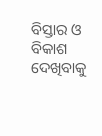ବିସ୍ତାର ଓ ବିକାଶ ଦେଖିବାକୁ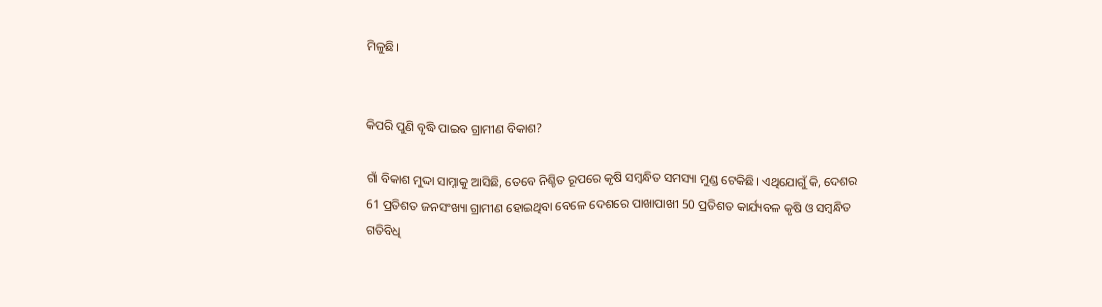ମିଳୁଛି।


କିପରି ପୁଣି ବୃଦ୍ଧି ପାଇବ ଗ୍ରାମୀଣ ବିକାଶ?

ଗାଁ ବିକାଶ ମୁଦ୍ଦା ସାମ୍ନାକୁ ଆସିଛି, ତେବେ ନିଶ୍ଚିତ ରୂପରେ କୃଷି ସମ୍ବନ୍ଧିତ ସମସ୍ୟା ମୁଣ୍ଡ ଟେକିଛି। ଏଥିଯୋଗୁଁ କି, ଦେଶର 61 ପ୍ରତିଶତ ଜନସଂଖ୍ୟା ଗ୍ରାମୀଣ ହୋଇଥିବା ବେଳେ ଦେଶରେ ପାଖାପାଖୀ 50 ପ୍ରତିଶତ କାର୍ଯ୍ୟବଳ କୃଷି ଓ ସମ୍ବନ୍ଧିତ ଗତିବିଧି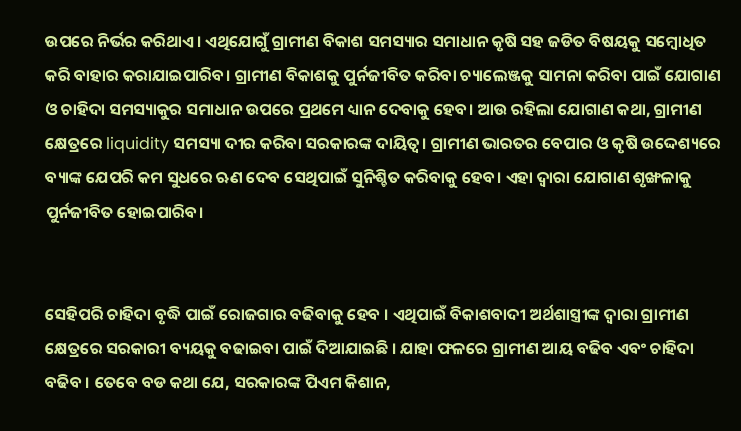ଉପରେ ନିର୍ଭର କରିଥାଏ। ଏଥିଯୋଗୁଁ ଗ୍ରାମୀଣ ବିକାଶ ସମସ୍ୟାର ସମାଧାନ କୃଷି ସହ ଜଡିତ ବିଷୟକୁ ସମ୍ବୋଧିତ କରି ବାହାର କରାଯାଇପାରିବ। ଗ୍ରାମୀଣ ବିକାଶକୁ ପୁର୍ନଜୀବିତ କରିବା ଚ୍ୟାଲେଞ୍ଜକୁ ସାମନା କରିବା ପାଇଁ ଯୋଗାଣ ଓ ଚାହିଦା ସମସ୍ୟାକୁର ସମାଧାନ ଉପରେ ପ୍ରଥମେ ଧ୍ୟାନ ଦେବାକୁ ହେବ। ଆଉ ରହିଲା ଯୋଗାଣ କଥା, ଗ୍ରାମୀଣ କ୍ଷେତ୍ରରେ liquidity ସମସ୍ୟା ଦୀର କରିବା ସରକାରଙ୍କ ଦାୟିତ୍ବ। ଗ୍ରାମୀଣ ଭାରତର ବେପାର ଓ କୃଷି ଉଦ୍ଦେଶ୍ୟରେ ବ୍ୟାଙ୍କ ଯେପରି କମ ସୁଧରେ ଋଣ ଦେବ ସେଥିପାଇଁ ସୁନିଶ୍ଚିତ କରିବାକୁ ହେବ। ଏହା ଦ୍ବାରା ଯୋଗାଣ ଶୃଙ୍ଖଳାକୁ ପୁର୍ନଜୀବିତ ହୋଇପାରିବ।


ସେହିପରି ଚାହିଦା ବୃଦ୍ଧି ପାଇଁ ରୋଜଗାର ବଢିବାକୁ ହେବ । ଏଥିପାଇଁ ବିକାଶବାଦୀ ଅର୍ଥଶାସ୍ତ୍ରୀଙ୍କ ଦ୍ବାରା ଗ୍ରାମୀଣ କ୍ଷେତ୍ରରେ ସରକାରୀ ବ୍ୟୟକୁ ବଢାଇବା ପାଇଁ ଦିଆଯାଇଛି । ଯାହା ଫଳରେ ଗ୍ରାମୀଣ ଆୟ ବଢିବ ଏବଂ ଚାହିଦା ବଢିବ । ତେବେ ବଡ କଥା ଯେ, ସରକାରଙ୍କ ପିଏମ କିଶାନ,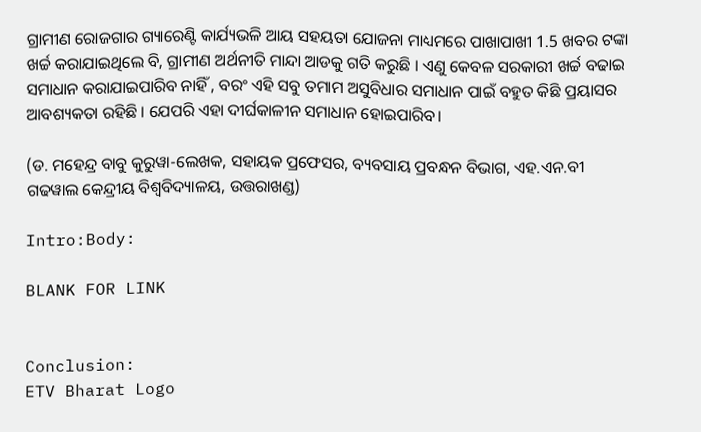ଗ୍ରାମୀଣ ରୋଜଗାର ଗ୍ୟାରେଣ୍ଟି କାର୍ଯ୍ୟଭଳି ଆୟ ସହୟତା ଯୋଜନା ମାଧ୍ୟମରେ ପାଖାପାଖୀ 1.5 ଖବର ଟଙ୍କା ଖର୍ଚ୍ଚ କରାଯାଇଥିଲେ ବି, ଗ୍ରାମୀଣ ଅର୍ଥନୀତି ମାନ୍ଦା ଆଡକୁ ଗତି କରୁଛି । ଏଣୁ କେବଳ ସରକାରୀ ଖର୍ଚ୍ଚ ବଢାଇ ସମାଧାନ କରାଯାଇପାରିବ ନାହିଁ , ବରଂ ଏହି ସବୁ ତମାମ ଅସୁବିଧାର ସମାଧାନ ପାଇଁ ବହୁତ କିଛି ପ୍ରୟାସର ଆବଶ୍ୟକତା ରହିଛି । ଯେପରି ଏହା ଦୀର୍ଘକାଳୀନ ସମାଧାନ ହୋଇପାରିବ।

(ଡ. ମହେନ୍ଦ୍ର ବାବୁ କୁରୁୱା-ଲେଖକ, ସହାୟକ ପ୍ରଫେସର, ବ୍ୟବସାୟ ପ୍ରବନ୍ଧନ ବିଭାଗ, ଏହ.ଏନ.ବୀ ଗଢୱାଲ କେନ୍ଦ୍ରୀୟ ବିଶ୍ବବିଦ୍ୟାଳୟ, ଉତ୍ତରାଖଣ୍ଡ)

Intro:Body:

BLANK FOR LINK


Conclusion:
ETV Bharat Logo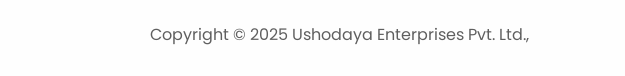Copyright © 2025 Ushodaya Enterprises Pvt. Ltd.,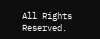All Rights Reserved.